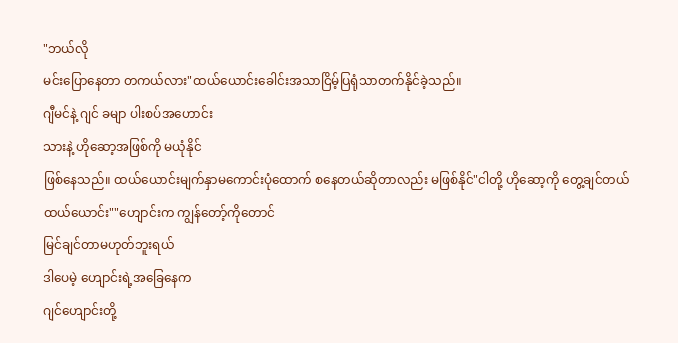"ဘယ်လို
မင်းပြောနေတာ တကယ်လား"ထယ်ယောင်းခေါင်းအသာငြိမ့်ပြရုံသာတက်နိုင်ခဲ့သည်။
ဂျီမင်နဲ့ ဂျင် ခမျာ ပါးစပ်အဟောင်း
သားနဲ့ ဟိုဆော့အဖြစ်ကို မယုံနိုင်
ဖြစ်နေသည်။ ထယ်ယောင်းမျက်နှာမကောင်းပုံထောက် စနေတယ်ဆိုတာလည်း မဖြစ်နိုင်"ငါတို့ ဟိုဆော့ကို တွေ့ချင်တယ်
ထယ်ယောင်း""ဟျောင်းက ကျွန်တော့်ကိုတောင်
မြင်ချင်တာမဟုတ်ဘူးရယ်
ဒါပေမဲ့ ဟျောင်းရဲ့အခြေနေက
ဂျင်ဟျောင်းတို့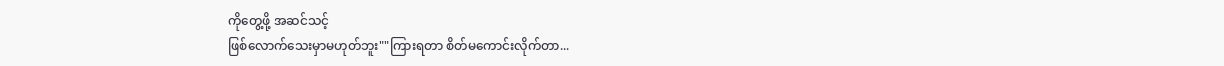ကိုတွေ့ဖို့ အဆင်သင့်
ဖြစ်လောက်သေးမှာမဟုတ်ဘူး""ကြားရတာ စိတ်မကောင်းလိုက်တာ...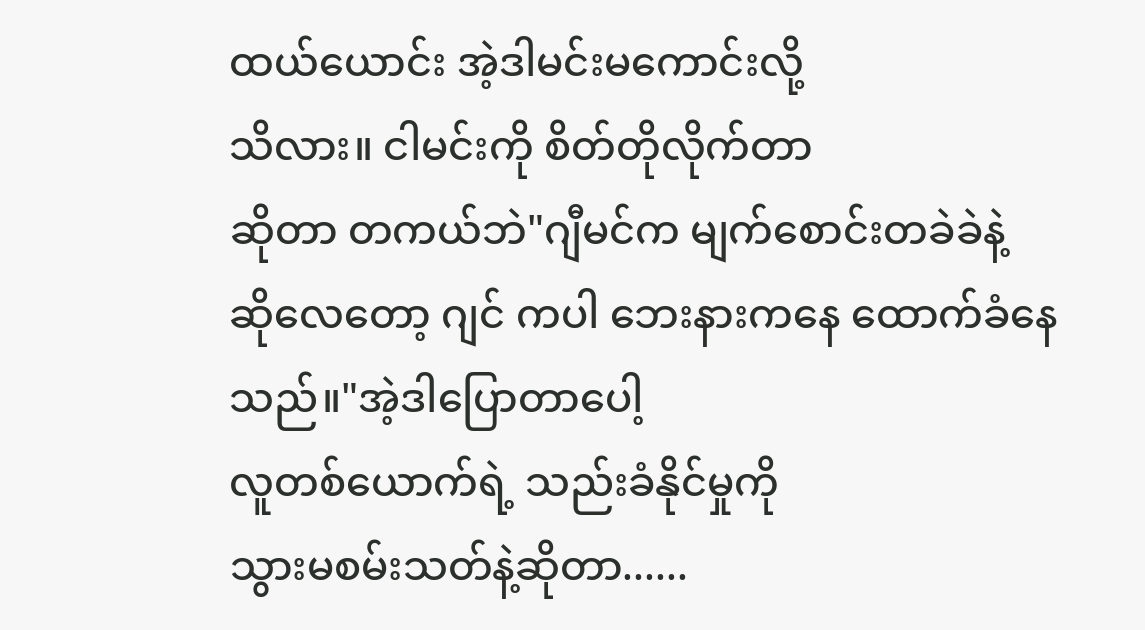ထယ်ယောင်း အဲ့ဒါမင်းမကောင်းလို့
သိလား။ ငါမင်းကို စိတ်တိုလိုက်တာ
ဆိုတာ တကယ်ဘဲ"ဂျီမင်က မျက်စောင်းတခဲခဲနဲ့
ဆိုလေတော့ ဂျင် ကပါ ဘေးနားကနေ ထောက်ခံနေသည်။"အဲ့ဒါပြောတာပေါ့
လူတစ်ယောက်ရဲ့ သည်းခံနိုင်မှုကို
သွားမစမ်းသတ်နဲ့ဆိုတာ......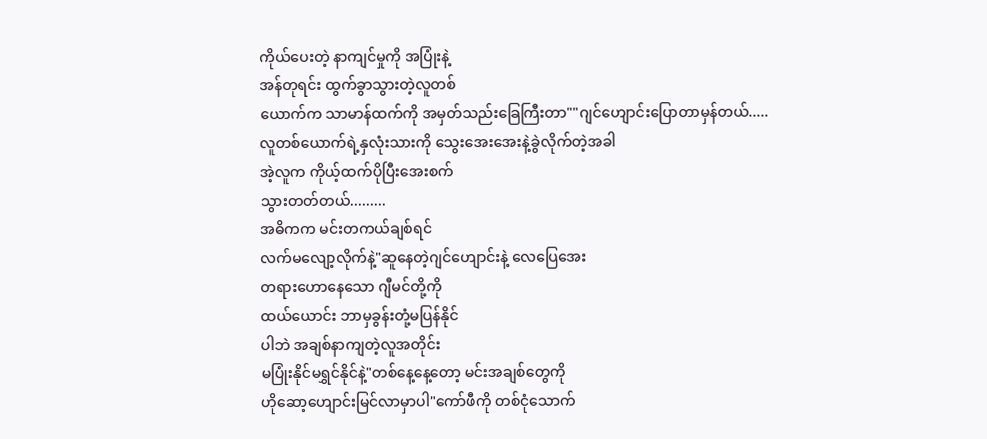ကိုယ်ပေးတဲ့ နာကျင်မှုကို အပြုံးနဲ့
အန်တုရင်း ထွက်ခွာသွားတဲ့လူတစ်
ယောက်က သာမာန်ထက်ကို အမှတ်သည်းခြေကြီးတာ""ဂျင်ဟျောင်းပြောတာမှန်တယ်.....
လူတစ်ယောက်ရဲ့နှလုံးသားကို သွေးအေးအေးနဲ့ခွဲလိုက်တဲ့အခါ
အဲ့လူက ကိုယ့်ထက်ပိုပြီးအေးစက်
သွားတတ်တယ်.........
အဓိကက မင်းတကယ်ချစ်ရင်
လက်မလျော့လိုက်နဲ့"ဆူနေတဲ့ဂျင်ဟျောင်းနဲ့ လေပြေအေး
တရားဟောနေသော ဂျီမင်တို့ကို
ထယ်ယောင်း ဘာမှခွန်းတုံ့မပြန်နိုင်
ပါဘဲ အချစ်နာကျတဲ့လူအတိုင်း
မပြုံးနိုင်မရွှင်နိုင်နဲ့"တစ်နေ့နေ့တော့ မင်းအချစ်တွေကို
ဟိုဆော့ဟျောင်းမြင်လာမှာပါ"ကော်ဖီကို တစ်ငုံသောက်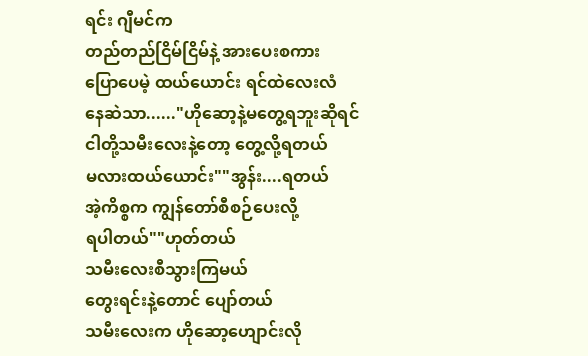ရင်း ဂျီမင်က
တည်တည်ငြိမ်ငြိမ်နဲ့ အားပေးစကား
ပြောပေမဲ့ ထယ်ယောင်း ရင်ထဲလေးလံ
နေဆဲသာ......"ဟိုဆော့နဲ့မတွေ့ရဘူးဆိုရင်
ငါတို့သမီးလေးနဲ့တော့ တွေ့လို့ရတယ်
မလားထယ်ယောင်း""အွန်း....ရတယ်
အဲ့ကိစ္စက ကျွန်တော်စီစဉ်ပေးလို့
ရပါတယ်""ဟုတ်တယ်
သမီးလေးစီသွားကြမယ်
တွေးရင်းနဲ့တောင် ပျော်တယ်
သမီးလေးက ဟိုဆော့ဟျောင်းလို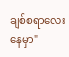ချစ်စရာလေးနေမှာ"